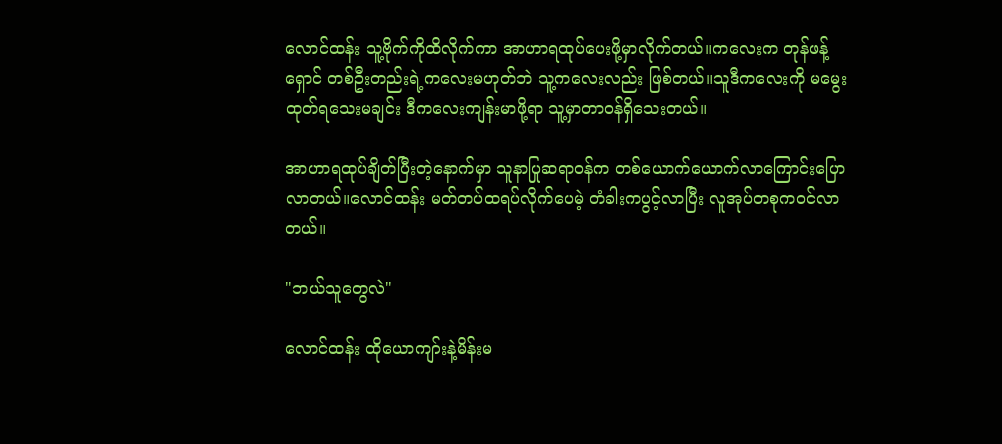လောင်ထန်း သူ့ဗိုက်ကိုထိလိုက်ကာ အာဟာရထုပ်ပေးဖို့မှာလိုက်တယ်။ကလေးက တုန်ဖန့်ရှောင် တစ်ဦးတည်းရဲ့ကလေးမဟုတ်ဘဲ သူ့ကလေးလည်း ဖြစ်တယ်။သူဒီကလေးကို မမွေးထုတ်ရသေးမချင်း ဒီကလေးကျန်းမာဖို့ရာ သူ့မှာတာဝန်ရှိသေးတယ်။

အာဟာရထုပ်ချိတ်ပြီးတဲ့နောက်မှာ သူနာပြုဆရာဝန်က တစ်ယောက်ယောက်လာကြောင်းပြောလာတယ်။လောင်ထန်း မတ်တပ်ထရပ်လိုက်ပေမဲ့ တံခါးကပွင့်လာပြီး လူအုပ်တစုကဝင်လာတယ်။

"ဘယ်သူတွေလဲ"

လောင်ထန်း ထိုယောကျာ်းနဲ့မိန်းမ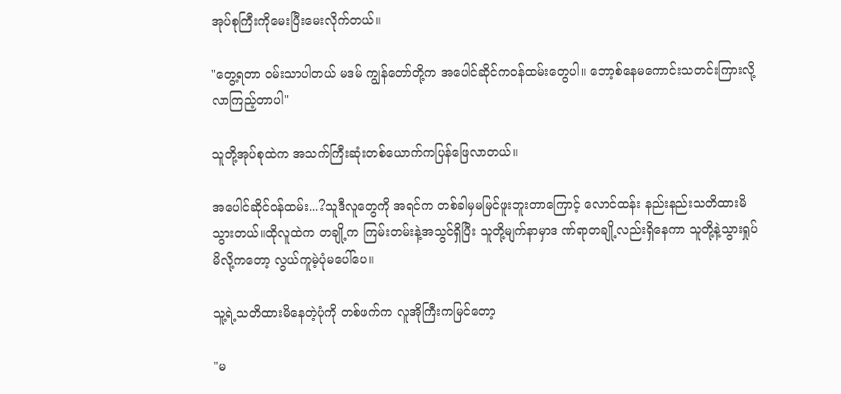အုပ်စုကြီးကိုမေးပြီးမေးလိုက်တယ်။

"တွေ့ရတာ ဝမ်းသာပါတယ် မဒမ် ကျွန်တော်တို့က အပေါင်ဆိုင်ကဝန်ထမ်းတွေပါ။ ဘော့စ်နေမကောင်းသတင်းကြားလို့ လာကြည့်တာပါ"

သူတို့အုပ်စုထဲက အသက်ကြီးဆုံးတစ်ယောက်ကပြန်ဖြေလာတယ်။

အပေါင်ဆိုင်ဝန်ထမ်း...?သူဒီလူတွေကို အရင်က တစ်ခါမှမမြင်ဖူးဘူးတာကြောင့် လောင်ထန်း နည်းနည်းသတိထားမိသွားတယ်။ထိုလူထဲက တချို့က ကြမ်းတမ်းနဲ့အသွင်ရှိပြီး သူတို့မျက်နာမှာဒ ဏ်ရာတချို့လည်းရှိနေကာ သူတို့နဲ့သွားရှုပ်မိလို့ကတော့ လွယ်ကူမဲ့ပုံမပေါ်ပေ။

သူ့ရဲ့သတိထားမိနေတဲ့ပုံကို တစ်ဖက်က လူအိုကြီးကမြင်တော့

"မ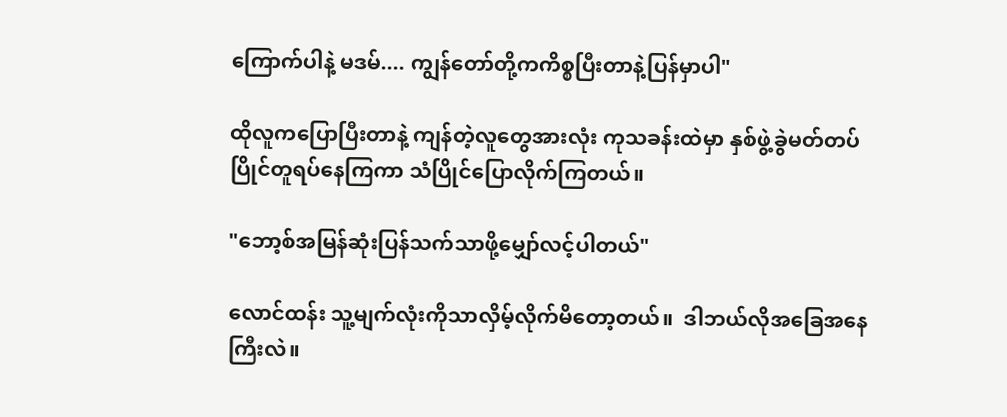ကြောက်ပါနဲ့ မဒမ်.... ကျွန်တော်တို့ကကိစ္စပြီးတာနဲ့ပြန်မှာပါ"

ထိုလူကပြောပြီးတာနဲ့ ကျန်တဲ့လူတွေအားလုံး ကုသခန်းထဲမှာ နှစ်ဖွဲ့ခွဲမတ်တပ်ပြိုင်တူရပ်နေကြကာ သံပြိုင်ပြောလိုက်ကြတယ်။

"ဘော့စ်အမြန်ဆုံးပြန်သက်သာဖို့မျှော်လင့်ပါတယ်"

လောင်ထန်း သူ့မျက်လုံးကိုသာလှိမ့်လိုက်မိတော့တယ်။  ဒါဘယ်လိုအခြေအနေကြီးလဲ။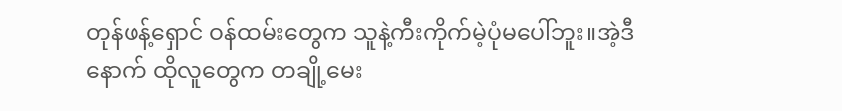တုန်ဖန့်ရှောင် ဝန်ထမ်းတွေက သူနဲ့ကီးကိုက်မဲ့ပုံမပေါ်ဘူး။အဲ့ဒီနောက် ထိုလူတွေက တချို့မေး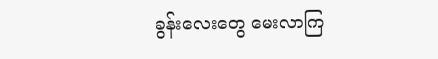ခွန်းလေးတွေ မေးလာကြ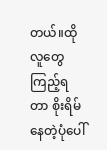တယ်။ထိုလူတွေ ကြည့်ရတာ စိုးရိမ်နေတဲ့ပုံပေါ်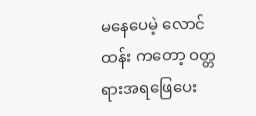မနေပေမဲ့ လောင်ထန်း ကတော့ ဝတ္တရားအရဖြေပေး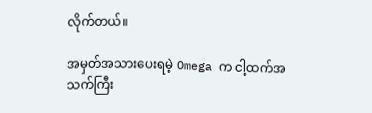လိုက်တယ်။

အမှတ်အသားပေးရမဲ့ Omega က ငါ့ထက်အသက်ကြီး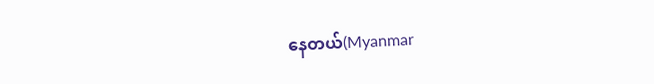နေတယ်(Myanmar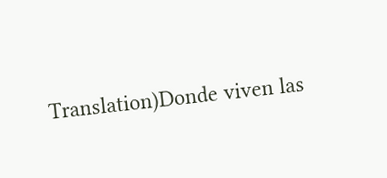Translation)Donde viven las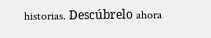historias. Descúbrelo ahora